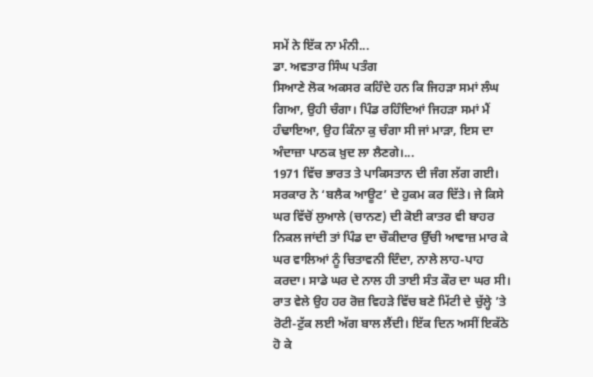ਸਮੇਂ ਨੇ ਇੱਕ ਨਾ ਮੰਨੀ...
ਡਾ. ਅਵਤਾਰ ਸਿੰਘ ਪਤੰਗ
ਸਿਆਣੇ ਲੋਕ ਅਕਸਰ ਕਹਿੰਦੇ ਹਨ ਕਿ ਜਿਹੜਾ ਸਮਾਂ ਲੰਘ ਗਿਆ, ਉਹੀ ਚੰਗਾ। ਪਿੰਡ ਰਹਿੰਦਿਆਂ ਜਿਹੜਾ ਸਮਾਂ ਮੈਂ ਹੰਢਾਇਆ, ਉਹ ਕਿੰਨਾ ਕੁ ਚੰਗਾ ਸੀ ਜਾਂ ਮਾੜਾ, ਇਸ ਦਾ ਅੰਦਾਜ਼ਾ ਪਾਠਕ ਖ਼ੁਦ ਲਾ ਲੈਣਗੇ।...
1971 ਵਿੱਚ ਭਾਰਤ ਤੇ ਪਾਕਿਸਤਾਨ ਦੀ ਜੰਗ ਲੱਗ ਗਈ। ਸਰਕਾਰ ਨੇ ‘ਬਲੈਕ ਆਊਟ’ ਦੇ ਹੁਕਮ ਕਰ ਦਿੱਤੇ। ਜੇ ਕਿਸੇ ਘਰ ਵਿੱਚੋਂ ਲੁਆਲੇ (ਚਾਨਣ) ਦੀ ਕੋਈ ਕਾਤਰ ਵੀ ਬਾਹਰ ਨਿਕਲ ਜਾਂਦੀ ਤਾਂ ਪਿੰਡ ਦਾ ਚੌਕੀਦਾਰ ਉੱਚੀ ਆਵਾਜ਼ ਮਾਰ ਕੇ ਘਰ ਵਾਲਿਆਂ ਨੂੰ ਚਿਤਾਵਨੀ ਦਿੰਦਾ, ਨਾਲੇ ਲਾਹ-ਪਾਹ ਕਰਦਾ। ਸਾਡੇ ਘਰ ਦੇ ਨਾਲ ਹੀ ਤਾਈ ਸੰਤ ਕੌਰ ਦਾ ਘਰ ਸੀ। ਰਾਤ ਵੇਲੇ ਉਹ ਹਰ ਰੋਜ਼ ਵਿਹੜੇ ਵਿੱਚ ਬਣੇ ਮਿੱਟੀ ਦੇ ਚੁੱਲ੍ਹੇ ’ਤੇ ਰੋਟੀ-ਟੁੱਕ ਲਈ ਅੱਗ ਬਾਲ ਲੈਂਦੀ। ਇੱਕ ਦਿਨ ਅਸੀਂ ਇਕੱਠੇ ਹੋ ਕੇ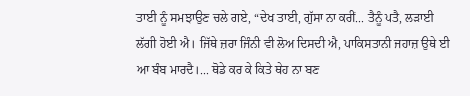ਤਾਈ ਨੂੰ ਸਮਝਾਉਣ ਚਲੇ ਗਏ, “ਦੇਖ ਤਾਈ, ਗੁੱਸਾ ਨਾ ਕਰੀਂ... ਤੈਨੂੰ ਪਤੈ, ਲੜਾਈ ਲੱਗੀ ਹੋਈ ਐ। ਜਿੱਥੇ ਜ਼ਰਾ ਜਿੰਨੀ ਵੀ ਲੋਅ ਦਿਸਦੀ ਐ, ਪਾਕਿਸਤਾਨੀ ਜਹਾਜ਼ ਉਥੇ ਈ ਆ ਬੰਬ ਮਾਰਦੈ।... ਥੋਡੇ ਕਰ ਕੇ ਕਿਤੇ ਥੇਹ ਨਾ ਬਣ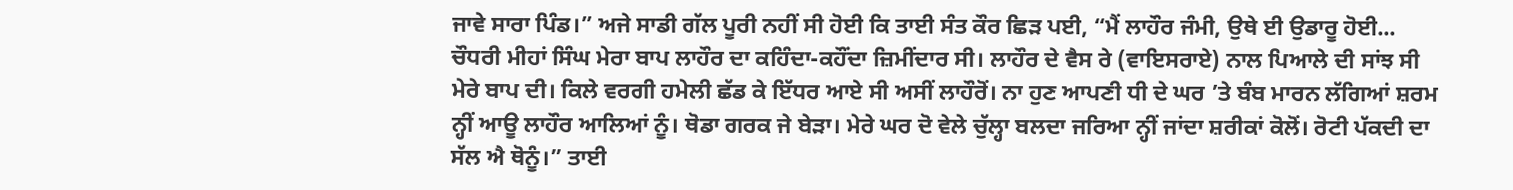ਜਾਵੇ ਸਾਰਾ ਪਿੰਡ।” ਅਜੇ ਸਾਡੀ ਗੱਲ ਪੂਰੀ ਨਹੀਂ ਸੀ ਹੋਈ ਕਿ ਤਾਈ ਸੰਤ ਕੌਰ ਛਿੜ ਪਈ, “ਮੈਂ ਲਾਹੌਰ ਜੰਮੀ, ਉਥੇ ਈ ਉਡਾਰੂ ਹੋਈ... ਚੌਧਰੀ ਮੀਹਾਂ ਸਿੰਘ ਮੇਰਾ ਬਾਪ ਲਾਹੌਰ ਦਾ ਕਹਿੰਦਾ-ਕਹੌਂਦਾ ਜ਼ਿਮੀਂਦਾਰ ਸੀ। ਲਾਹੌਰ ਦੇ ਵੈਸ ਰੇ (ਵਾਇਸਰਾਏ) ਨਾਲ ਪਿਆਲੇ ਦੀ ਸਾਂਝ ਸੀ ਮੇਰੇ ਬਾਪ ਦੀ। ਕਿਲੇ ਵਰਗੀ ਹਮੇਲੀ ਛੱਡ ਕੇ ਇੱਧਰ ਆਏ ਸੀ ਅਸੀਂ ਲਾਹੌਰੋਂ। ਨਾ ਹੁਣ ਆਪਣੀ ਧੀ ਦੇ ਘਰ ’ਤੇ ਬੰਬ ਮਾਰਨ ਲੱਗਿਆਂ ਸ਼ਰਮ ਨ੍ਹੀਂ ਆਊ ਲਾਹੌਰ ਆਲਿਆਂ ਨੂੰ। ਥੋਡਾ ਗਰਕ ਜੇ ਬੇੜਾ। ਮੇਰੇ ਘਰ ਦੋ ਵੇਲੇ ਚੁੱਲ੍ਹਾ ਬਲਦਾ ਜਰਿਆ ਨ੍ਹੀਂ ਜਾਂਦਾ ਸ਼ਰੀਕਾਂ ਕੋਲੋਂ। ਰੋਟੀ ਪੱਕਦੀ ਦਾ ਸੱਲ ਐ ਥੋਨੂੰ।” ਤਾਈ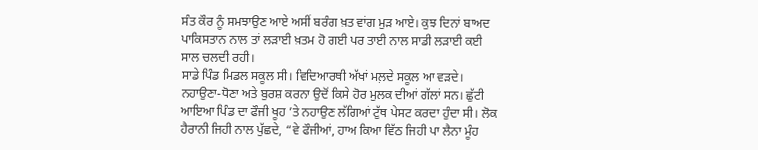ਸੰਤ ਕੌਰ ਨੂੰ ਸਮਝਾਉਣ ਆਏ ਅਸੀਂ ਬਰੰਗ ਖ਼ਤ ਵਾਂਗ ਮੁੜ ਆਏ। ਕੁਝ ਦਿਨਾਂ ਬਾਅਦ ਪਾਕਿਸਤਾਨ ਨਾਲ ਤਾਂ ਲੜਾਈ ਖ਼ਤਮ ਹੋ ਗਈ ਪਰ ਤਾਈ ਨਾਲ ਸਾਡੀ ਲੜਾਈ ਕਈ ਸਾਲ ਚਲਦੀ ਰਹੀ।
ਸਾਡੇ ਪਿੰਡ ਮਿਡਲ ਸਕੂਲ ਸੀ। ਵਿਦਿਆਰਥੀ ਅੱਖਾਂ ਮਲ਼ਦੇ ਸਕੂਲ ਆ ਵੜਦੇ। ਨਹਾਉਣਾ-ਧੋਣਾ ਅਤੇ ਬੁਰਸ਼ ਕਰਨਾ ਉਦੋਂ ਕਿਸੇ ਹੋਰ ਮੁਲਕ ਦੀਆਂ ਗੱਲਾਂ ਸਨ। ਛੁੱਟੀ ਆਇਆ ਪਿੰਡ ਦਾ ਫੌਜੀ ਖੂਹ ’ਤੇ ਨਹਾਉਣ ਲੱਗਿਆਂ ਟੁੱਥ ਪੇਸਟ ਕਰਦਾ ਹੁੰਦਾ ਸੀ। ਲੋਕ ਹੈਰਾਨੀ ਜਿਹੀ ਨਾਲ ਪੁੱਛਦੇ, “ਵੇ ਫੌਜੀਆਂ, ਹਾਅ ਕਿਆ ਵਿੱਠ ਜਿਹੀ ਪਾ ਲੈਨਾ ਮੂੰਹ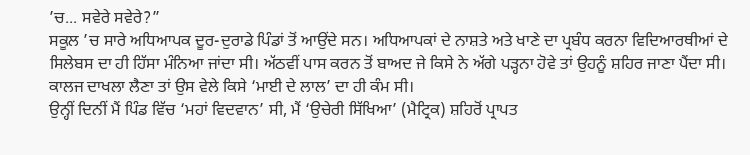’ਚ... ਸਵੇਰੇ ਸਵੇਰੇ?”
ਸਕੂਲ ’ਚ ਸਾਰੇ ਅਧਿਆਪਕ ਦੂਰ-ਦੁਰਾਡੇ ਪਿੰਡਾਂ ਤੋਂ ਆਉਂਦੇ ਸਨ। ਅਧਿਆਪਕਾਂ ਦੇ ਨਾਸ਼ਤੇ ਅਤੇ ਖਾਣੇ ਦਾ ਪ੍ਰਬੰਧ ਕਰਨਾ ਵਿਦਿਆਰਥੀਆਂ ਦੇ ਸਿਲੇਬਸ ਦਾ ਹੀ ਹਿੱਸਾ ਮੰਨਿਆ ਜਾਂਦਾ ਸੀ। ਅੱਠਵੀਂ ਪਾਸ ਕਰਨ ਤੋਂ ਬਾਅਦ ਜੇ ਕਿਸੇ ਨੇ ਅੱਗੇ ਪੜ੍ਹਨਾ ਹੋਵੇ ਤਾਂ ਉਹਨੂੰ ਸ਼ਹਿਰ ਜਾਣਾ ਪੈਂਦਾ ਸੀ। ਕਾਲਜ ਦਾਖਲਾ ਲੈਣਾ ਤਾਂ ਉਸ ਵੇਲੇ ਕਿਸੇ ‘ਮਾਈ ਦੇ ਲਾਲ’ ਦਾ ਹੀ ਕੰਮ ਸੀ।
ਉਨ੍ਹੀਂ ਦਿਨੀਂ ਮੈਂ ਪਿੰਡ ਵਿੱਚ ‘ਮਹਾਂ ਵਿਦਵਾਨ’ ਸੀ, ਮੈਂ ‘ਉਚੇਰੀ ਸਿੱਖਿਆ’ (ਮੈਟ੍ਰਿਕ) ਸ਼ਹਿਰੋਂ ਪ੍ਰਾਪਤ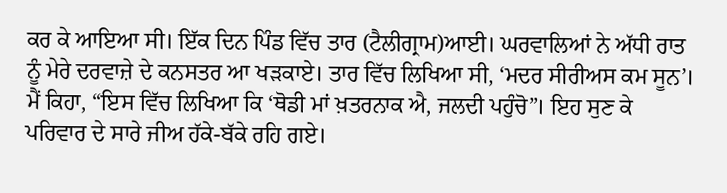ਕਰ ਕੇ ਆਇਆ ਸੀ। ਇੱਕ ਦਿਨ ਪਿੰਡ ਵਿੱਚ ਤਾਰ (ਟੈਲੀਗ੍ਰਾਮ)ਆਈ। ਘਰਵਾਲਿਆਂ ਨੇ ਅੱਧੀ ਰਾਤ ਨੂੰ ਮੇਰੇ ਦਰਵਾਜ਼ੇ ਦੇ ਕਨਸਤਰ ਆ ਖੜਕਾਏ। ਤਾਰ ਵਿੱਚ ਲਿਖਿਆ ਸੀ, ‘ਮਦਰ ਸੀਰੀਅਸ ਕਮ ਸੂਨ’। ਮੈਂ ਕਿਹਾ, “ਇਸ ਵਿੱਚ ਲਿਖਿਆ ਕਿ ‘ਥੋਡੀ ਮਾਂ ਖ਼ਤਰਨਾਕ ਐ, ਜਲਦੀ ਪਹੁੰਚੋ”। ਇਹ ਸੁਣ ਕੇ ਪਰਿਵਾਰ ਦੇ ਸਾਰੇ ਜੀਅ ਹੱਕੇ-ਬੱਕੇ ਰਹਿ ਗਏ।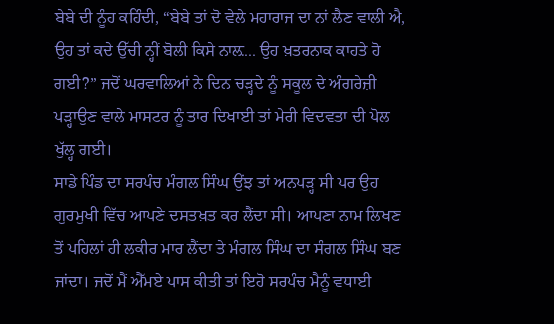ਬੇਬੇ ਦੀ ਨੂੰਹ ਕਹਿੰਦੀ, “ਬੇਬੇ ਤਾਂ ਦੋ ਵੇਲੇ ਮਹਾਰਾਜ ਦਾ ਨਾਂ ਲੈਣ ਵਾਲੀ ਐ, ਉਹ ਤਾਂ ਕਦੇ ਉੱਚੀ ਨ੍ਹੀਂ ਬੋਲੀ ਕਿਸੇ ਨਾਲ਼... ਉਹ ਖ਼ਤਰਨਾਕ ਕਾਹਤੇ ਹੋ ਗਈ?” ਜਦੋਂ ਘਰਵਾਲਿਆਂ ਨੇ ਦਿਨ ਚੜ੍ਹਦੇ ਨੂੰ ਸਕੂਲ ਦੇ ਅੰਗਰੇਜ਼ੀ ਪੜ੍ਹਾਉਣ ਵਾਲੇ ਮਾਸਟਰ ਨੂੰ ਤਾਰ ਦਿਖਾਈ ਤਾਂ ਮੇਰੀ ਵਿਦਵਤਾ ਦੀ ਪੋਲ ਖੁੱਲ੍ਹ ਗਈ।
ਸਾਡੇ ਪਿੰਡ ਦਾ ਸਰਪੰਚ ਮੰਗਲ ਸਿੰਘ ਉਂਝ ਤਾਂ ਅਨਪੜ੍ਹ ਸੀ ਪਰ ਉਹ ਗੁਰਮੁਖੀ ਵਿੱਚ ਆਪਣੇ ਦਸਤਖ਼ਤ ਕਰ ਲੈਂਦਾ ਸੀ। ਆਪਣਾ ਨਾਮ ਲਿਖਣ ਤੋਂ ਪਹਿਲਾਂ ਹੀ ਲਕੀਰ ਮਾਰ ਲੈਂਦਾ ਤੇ ਮੰਗਲ ਸਿੰਘ ਦਾ ਸੰਗਲ ਸਿੰਘ ਬਣ ਜਾਂਦਾ। ਜਦੋਂ ਮੈਂ ਐੱਮਏ ਪਾਸ ਕੀਤੀ ਤਾਂ ਇਹੋ ਸਰਪੰਚ ਮੈਨੂੰ ਵਧਾਈ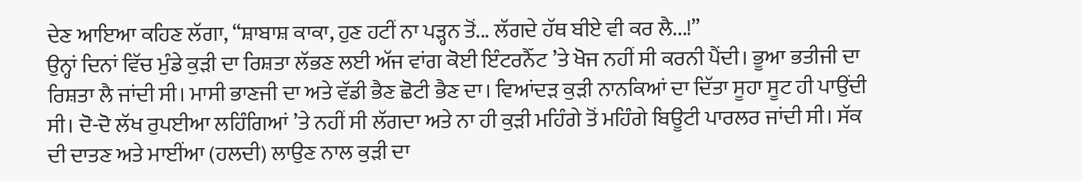ਦੇਣ ਆਇਆ ਕਹਿਣ ਲੱਗਾ, “ਸ਼ਾਬਾਸ਼ ਕਾਕਾ, ਹੁਣ ਹਟੀਂ ਨਾ ਪੜ੍ਹਨ ਤੋਂ... ਲੱਗਦੇ ਹੱਥ ਬੀਏ ਵੀ ਕਰ ਲੈ...!”
ਉਨ੍ਹਾਂ ਦਿਨਾਂ ਵਿੱਚ ਮੁੰਡੇ ਕੁੜੀ ਦਾ ਰਿਸ਼ਤਾ ਲੱਭਣ ਲਈ ਅੱਜ ਵਾਂਗ ਕੋਈ ਇੰਟਰਨੈੱਟ ’ਤੇ ਖੋਜ ਨਹੀਂ ਸੀ ਕਰਨੀ ਪੈਂਦੀ। ਭੂਆ ਭਤੀਜੀ ਦਾ ਰਿਸ਼ਤਾ ਲੈ ਜਾਂਦੀ ਸੀ। ਮਾਸੀ ਭਾਣਜੀ ਦਾ ਅਤੇ ਵੱਡੀ ਭੈਣ ਛੋਟੀ ਭੈਣ ਦਾ। ਵਿਆਂਦੜ ਕੁੜੀ ਨਾਨਕਿਆਂ ਦਾ ਦਿੱਤਾ ਸੂਹਾ ਸੂਟ ਹੀ ਪਾਉਂਦੀ ਸੀ। ਦੋ-ਦੋ ਲੱਖ ਰੁਪਈਆ ਲਹਿੰਗਿਆਂ ’ਤੇ ਨਹੀਂ ਸੀ ਲੱਗਦਾ ਅਤੇ ਨਾ ਹੀ ਕੁੜੀ ਮਹਿੰਗੇ ਤੋਂ ਮਹਿੰਗੇ ਬਿਊਟੀ ਪਾਰਲਰ ਜਾਂਦੀ ਸੀ। ਸੱਕ ਦੀ ਦਾਤਣ ਅਤੇ ਮਾਈਂਆ (ਹਲਦੀ) ਲਾਉਣ ਨਾਲ ਕੁੜੀ ਦਾ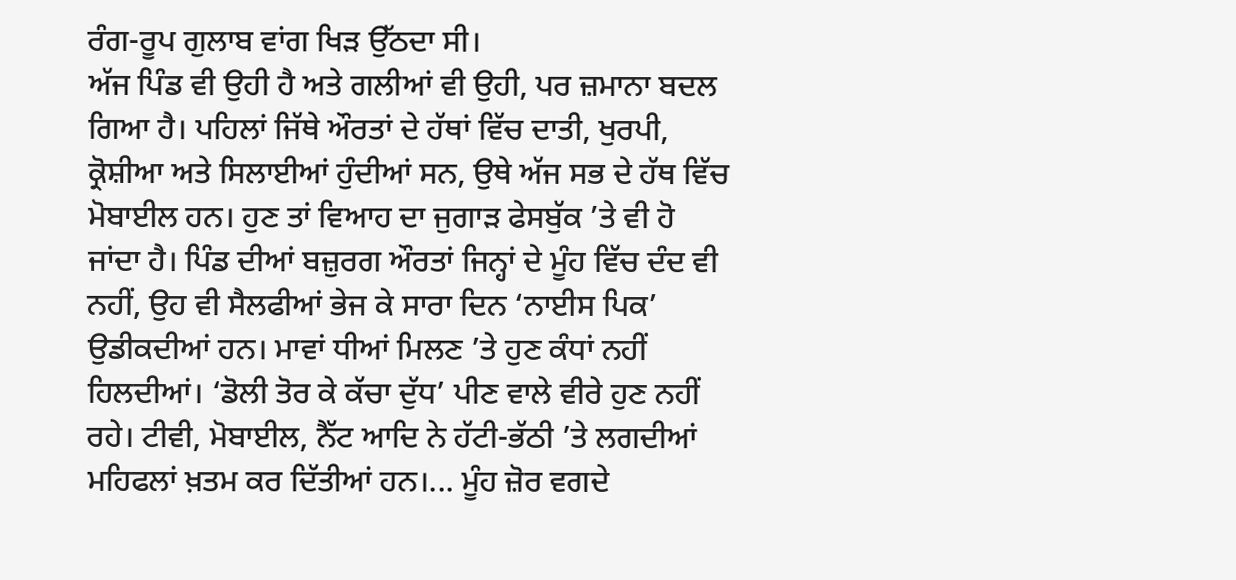ਰੰਗ-ਰੂਪ ਗੁਲਾਬ ਵਾਂਗ ਖਿੜ ਉੱਠਦਾ ਸੀ।
ਅੱਜ ਪਿੰਡ ਵੀ ਉਹੀ ਹੈ ਅਤੇ ਗਲੀਆਂ ਵੀ ਉਹੀ, ਪਰ ਜ਼ਮਾਨਾ ਬਦਲ ਗਿਆ ਹੈ। ਪਹਿਲਾਂ ਜਿੱਥੇ ਔਰਤਾਂ ਦੇ ਹੱਥਾਂ ਵਿੱਚ ਦਾਤੀ, ਖੁਰਪੀ, ਕ੍ਰੋਸ਼ੀਆ ਅਤੇ ਸਿਲਾਈਆਂ ਹੁੰਦੀਆਂ ਸਨ, ਉਥੇ ਅੱਜ ਸਭ ਦੇ ਹੱਥ ਵਿੱਚ ਮੋਬਾਈਲ ਹਨ। ਹੁਣ ਤਾਂ ਵਿਆਹ ਦਾ ਜੁਗਾੜ ਫੇਸਬੁੱਕ ’ਤੇ ਵੀ ਹੋ ਜਾਂਦਾ ਹੈ। ਪਿੰਡ ਦੀਆਂ ਬਜ਼ੁਰਗ ਔਰਤਾਂ ਜਿਨ੍ਹਾਂ ਦੇ ਮੂੰਹ ਵਿੱਚ ਦੰਦ ਵੀ ਨਹੀਂ, ਉਹ ਵੀ ਸੈਲਫੀਆਂ ਭੇਜ ਕੇ ਸਾਰਾ ਦਿਨ ‘ਨਾਈਸ ਪਿਕ’ ਉਡੀਕਦੀਆਂ ਹਨ। ਮਾਵਾਂ ਧੀਆਂ ਮਿਲਣ ’ਤੇ ਹੁਣ ਕੰਧਾਂ ਨਹੀਂ ਹਿਲਦੀਆਂ। ‘ਡੋਲੀ ਤੋਰ ਕੇ ਕੱਚਾ ਦੁੱਧ’ ਪੀਣ ਵਾਲੇ ਵੀਰੇ ਹੁਣ ਨਹੀਂ ਰਹੇ। ਟੀਵੀ, ਮੋਬਾਈਲ, ਨੈੱਟ ਆਦਿ ਨੇ ਹੱਟੀ-ਭੱਠੀ ’ਤੇ ਲਗਦੀਆਂ ਮਹਿਫਲਾਂ ਖ਼ਤਮ ਕਰ ਦਿੱਤੀਆਂ ਹਨ।... ਮੂੰਹ ਜ਼ੋਰ ਵਗਦੇ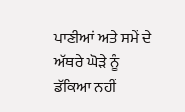ਪਾਣੀਆਂ ਅਤੇ ਸਮੇਂ ਦੇ ਅੱਥਰੇ ਘੋੜੇ ਨੂੰ ਡੱਕਿਆ ਨਹੀਂ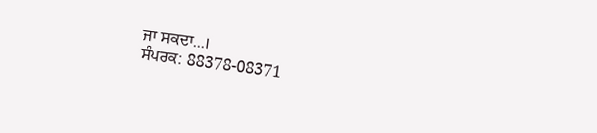ਜਾ ਸਕਦਾ...।
ਸੰਪਰਕ: 88378-08371